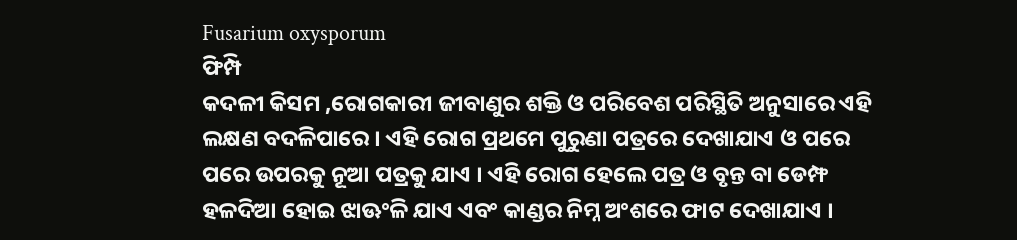Fusarium oxysporum
ଫିମ୍ପି
କଦଳୀ କିସମ ,ରୋଗକାରୀ ଜୀବାଣୁର ଶକ୍ତି ଓ ପରିବେଶ ପରିସ୍ଥିତି ଅନୁସାରେ ଏହି ଲକ୍ଷଣ ବଦଳିପାରେ । ଏହି ରୋଗ ପ୍ରଥମେ ପୁରୁଣା ପତ୍ରରେ ଦେଖାଯାଏ ଓ ପରେ ପରେ ଉପରକୁ ନୂଆ ପତ୍ରକୁ ଯାଏ । ଏହି ରୋଗ ହେଲେ ପତ୍ର ଓ ବୃନ୍ତ ବା ଡେମ୍ଫ ହଳଦିଆ ହୋଇ ଝାଊଂଳି ଯାଏ ଏବଂ କାଣ୍ଡର ନିମ୍ନ ଅଂଶରେ ଫାଟ ଦେଖାଯାଏ ।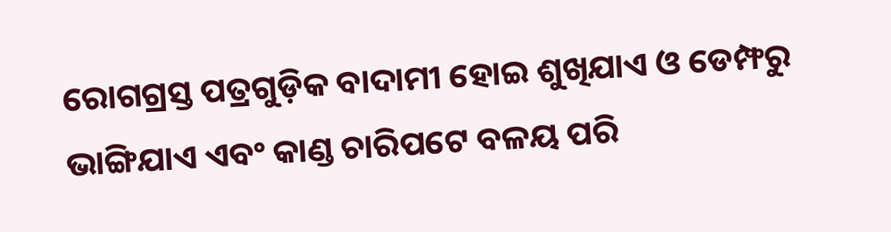ରୋଗଗ୍ରସ୍ତ ପତ୍ରଗୁଡ଼ିକ ବାଦାମୀ ହୋଇ ଶୁଖିଯାଏ ଓ ଡେମ୍ଫରୁ ଭାଙ୍ଗିଯାଏ ଏବଂ କାଣ୍ଡ ଚାରିପଟେ ବଳୟ ପରି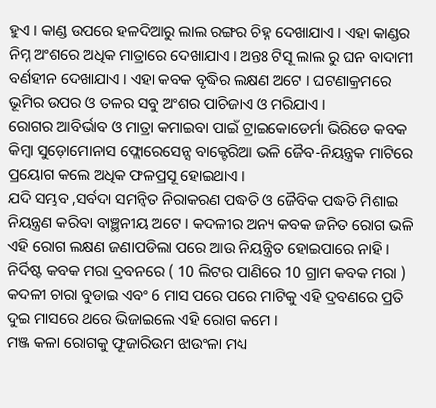ହୁଏ । କାଣ୍ଡ ଉପରେ ହଳଦିଆରୁ ଲାଲ ରଙ୍ଗର ଚିହ୍ନ ଦେଖାଯାଏ । ଏହା କାଣ୍ଡର ନିମ୍ନ ଅଂଶରେ ଅଧିକ ମାତ୍ରାରେ ଦେଖାଯାଏ । ଅନ୍ତଃ ଟିସୂ ଲାଲ ରୁ ଘନ ବାଦାମୀ ବର୍ଣହୀନ ଦେଖାଯାଏ । ଏହା କବକ ବୃଦ୍ଧିର ଲକ୍ଷଣ ଅଟେ । ଘଟଣାକ୍ରମରେ ଭୂମିର ଉପର ଓ ତଳର ସବୁ ଅଂଶର ପାଚିଜାଏ ଓ ମରିଯାଏ ।
ରୋଗର ଆବିର୍ଭାବ ଓ ମାତ୍ରା କମାଇବା ପାଇଁ ଟ୍ରାଇକୋଡେର୍ମା ଭିରିଡେ କବକ କିମ୍ବା ସୁଡ଼ୋମୋନାସ ଫ୍ଲୋରେସେନ୍ସ ବାକ୍ଟେରିଆ ଭଳି ଜୈବ-ନିୟନ୍ତ୍ରକ ମାଟିରେ ପ୍ରୟୋଗ କଲେ ଅଧିକ ଫଳପ୍ରସୂ ହୋଇଥାଏ ।
ଯଦି ସମ୍ଭବ ,ସର୍ବଦା ସମନ୍ଵିତ ନିରାକରଣ ପଦ୍ଧତି ଓ ଜୈବିକ ପଦ୍ଧତି ମିଶାଇ ନିୟନ୍ତ୍ରଣ କରିବା ବାଞ୍ଛନୀୟ ଅଟେ । କଦଳୀର ଅନ୍ୟ କବକ ଜନିତ ରୋଗ ଭଳି ଏହି ରୋଗ ଲକ୍ଷଣ ଜଣାପଡିଲା ପରେ ଆଉ ନିୟନ୍ତ୍ରିତ ହୋଇପାରେ ନାହି । ନିର୍ଦିଷ୍ଟ କବକ ମରା ଦ୍ରବନରେ ( 10 ଲିଟର ପାଣିରେ 10 ଗ୍ରାମ କବକ ମରା ) କଦଳୀ ଚାରା ବୁଡାଇ ଏବଂ 6 ମାସ ପରେ ପରେ ମାଟିକୁ ଏହି ଦ୍ରବଣରେ ପ୍ରତି ଦୁଇ ମାସରେ ଥରେ ଭିଜାଇଲେ ଏହି ରୋଗ କମେ ।
ମଞ୍ଜ କଳା ରୋଗକୁ ଫୂଜାରିଉମ ଝାଉଂଳା ମଧ୍ୟ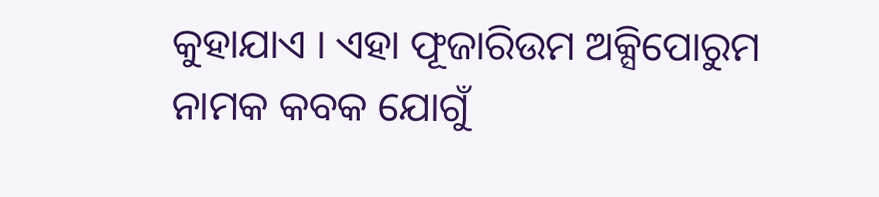କୁହାଯାଏ । ଏହା ଫୂଜାରିଉମ ଅକ୍ସିପୋରୁମ ନାମକ କବକ ଯୋଗୁଁ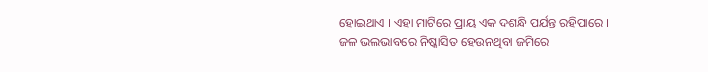ହୋଇଥାଏ । ଏହା ମାଟିରେ ପ୍ରାୟ ଏକ ଦଶନ୍ଧି ପର୍ଯନ୍ତ ରହିପାରେ । ଜଳ ଭଲଭାବରେ ନିଷ୍କାସିତ ହେଉନଥିବା ଜମିରେ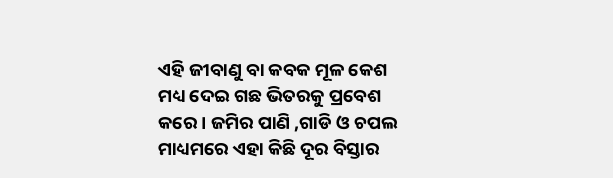ଏହି ଜୀବାଣୁ ବା କବକ ମୂଳ କେଶ ମଧ୍ୟ ଦେଇ ଗଛ ଭିତରକୁ ପ୍ରବେଶ କରେ । ଜମିର ପାଣି ,ଗାଡି ଓ ଚପଲ ମାଧ୍ୟମରେ ଏହା କିଛି ଦୂର ବିସ୍ତାର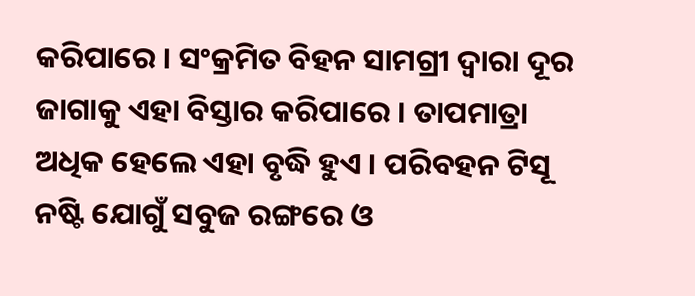କରିପାରେ । ସଂକ୍ରମିତ ବିହନ ସାମଗ୍ରୀ ଦ୍ଵାରା ଦୂର ଜାଗାକୁ ଏହା ବିସ୍ତାର କରିପାରେ । ତାପମାତ୍ରା ଅଧିକ ହେଲେ ଏହା ବୃଦ୍ଧି ହୁଏ । ପରିବହନ ଟିସୂ ନଷ୍ଟି ଯୋଗୁଁ ସବୁଜ ରଙ୍ଗରେ ଓ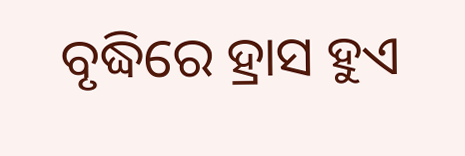ବୃଦ୍ଧିରେ ହ୍ରାସ ହୁଏ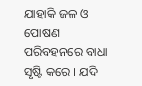ଯାହାକି ଜଳ ଓ ପୋଷଣ ପରିବହନରେ ବାଧା ସୃଷ୍ଟି କରେ । ଯଦି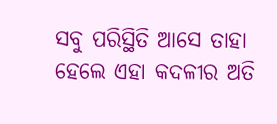ସବୁ ପରିସ୍ଥିତି ଆସେ ତାହା ହେଲେ ଏହା କଦଳୀର ଅତି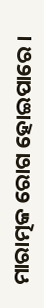ମାରାତ୍ମକ ରୋଗ ହୋଇପାରେ ।